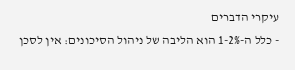עיקרי הדברים
- כלל ה-1-2% הוא הליבה של ניהול הסיכונים: אין לסכן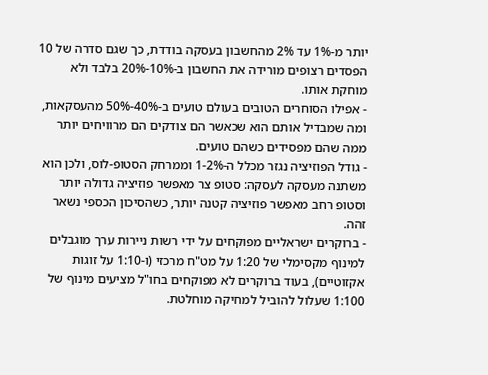יותר מ-1% עד 2% מהחשבון בעסקה בודדת, כך שגם סדרה של 10 הפסדים רצופים מורידה את החשבון ב-10%-20% בלבד ולא מוחקת אותו.
- אפילו הסוחרים הטובים בעולם טועים ב-40%-50% מהעסקאות, ומה שמבדיל אותם הוא שכאשר הם צודקים הם מרוויחים יותר ממה שהם מפסידים כשהם טועים.
- גודל הפוזיציה נגזר מכלל ה-1-2% וממרחק הסטופ-לוס, ולכן הוא משתנה מעסקה לעסקה: סטופ צר מאפשר פוזיציה גדולה יותר וסטופ רחב מאפשר פוזיציה קטנה יותר, כשהסיכון הכספי נשאר זהה.
- ברוקרים ישראליים מפוקחים על ידי רשות ניירות ערך מוגבלים למינוף מקסימלי של 1:20 על מט"ח מרכזי (ו-1:10 על זוגות אקזוטיים), בעוד ברוקרים לא מפוקחים בחו"ל מציעים מינוף של 1:100 שעלול להוביל למחיקה מוחלטת.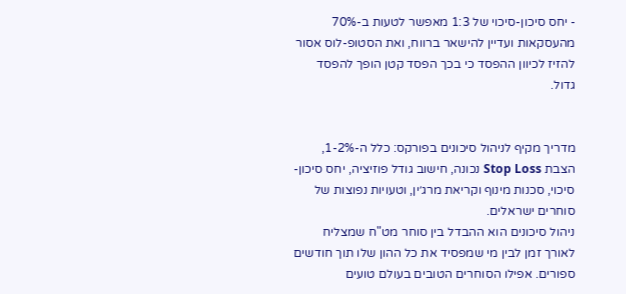- יחס סיכון-סיכוי של 1:3 מאפשר לטעות ב-70% מהעסקאות ועדיין להישאר ברווח, ואת הסטופ-לוס אסור להזיז לכיוון ההפסד כי בכך הפסד קטן הופך להפסד גדול.


מדריך מקיף לניהול סיכונים בפורקס: כלל ה-1-2%, הצבת Stop Loss נכונה, חישוב גודל פוזיציה, יחס סיכון-סיכוי, סכנות מינוף וקריאת מרג׳ין, וטעויות נפוצות של סוחרים ישראלים.
ניהול סיכונים הוא ההבדל בין סוחר מט"ח שמצליח לאורך זמן לבין מי שמפסיד את כל ההון שלו תוך חודשים ספורים. אפילו הסוחרים הטובים בעולם טועים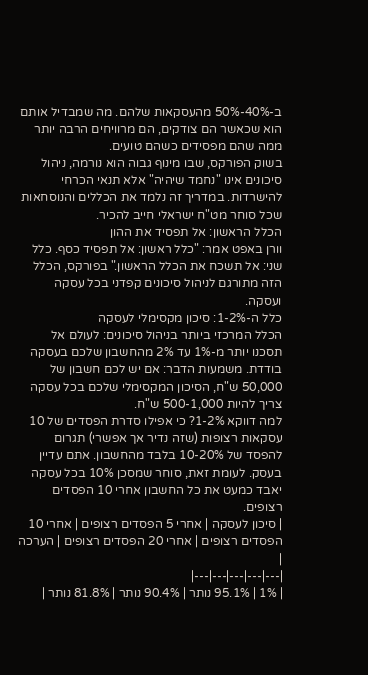ב-40%-50% מהעסקאות שלהם. מה שמבדיל אותם הוא שכאשר הם צודקים, הם מרוויחים הרבה יותר ממה שהם מפסידים כשהם טועים.
בשוק הפורקס, שבו מינוף גבוה הוא נורמה, ניהול סיכונים אינו "נחמד שיהיה" אלא תנאי הכרחי להישרדות. במדריך זה נלמד את הכללים והנוסחאות שכל סוחר מט"ח ישראלי חייב להכיר.
הכלל הראשון: אל תפסיד את ההון
וורן באפט אמר: "כלל ראשון: אל תפסיד כסף. כלל שני: אל תשכח את הכלל הראשון." בפורקס, הכלל הזה מתורגם לניהול סיכונים קפדני בכל עסקה ועסקה.
כלל ה-1-2%: סיכון מקסימלי לעסקה
הכלל המרכזי ביותר בניהול סיכונים: לעולם אל תסכנו יותר מ-1% עד 2% מהחשבון שלכם בעסקה בודדת. משמעות הדבר: אם יש לכם חשבון של 50,000 ש"ח, הסיכון המקסימלי שלכם בכל עסקה צריך להיות 500-1,000 ש"ח.
למה דווקא 1-2%? כי אפילו סדרת הפסדים של 10 עסקאות רצופות (שזה נדיר אך אפשרי) תגרום להפסד של 10-20% בלבד מהחשבון. אתם עדיין בעסק. לעומת זאת, סוחר שמסכן 10% בכל עסקה יאבד כמעט את כל החשבון אחרי 10 הפסדים רצופים.
| סיכון לעסקה | אחרי 5 הפסדים רצופים | אחרי 10 הפסדים רצופים | אחרי 20 הפסדים רצופים | הערכה |
|---|---|---|---|---|
| 1% | 95.1% נותר | 90.4% נותר | 81.8% נותר |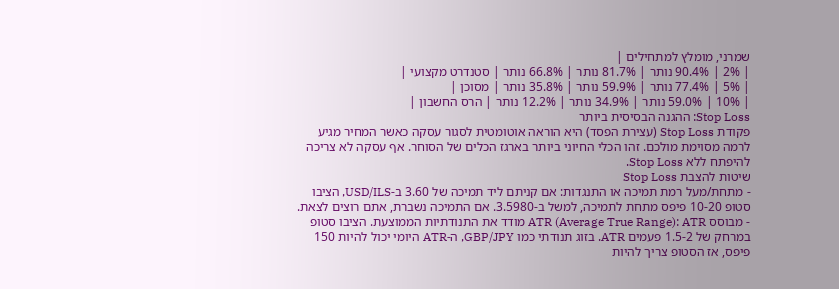שמרני, מומלץ למתחילים |
| 2% | 90.4% נותר | 81.7% נותר | 66.8% נותר | סטנדרט מקצועי |
| 5% | 77.4% נותר | 59.9% נותר | 35.8% נותר | מסוכן |
| 10% | 59.0% נותר | 34.9% נותר | 12.2% נותר | הרס החשבון |
Stop Loss: ההגנה הבסיסית ביותר
פקודת Stop Loss (עצירת הפסד) היא הוראה אוטומטית לסגור עסקה כאשר המחיר מגיע לרמה מסוימת מולכם. זהו הכלי החיוני ביותר בארגז הכלים של הסוחר. אף עסקה לא צריכה להיפתח ללא Stop Loss.
שיטות להצבת Stop Loss
- מתחת/מעל רמת תמיכה או התנגדות: אם קניתם ליד תמיכה של 3.60 ב-USD/ILS, הציבו סטופ 10-20 פיפס מתחת לתמיכה, למשל ב-3.5980. אם התמיכה נשברת, אתם רוצים לצאת.
- מבוסס ATR (Average True Range): ATR מודד את התנודתיות הממוצעת. הציבו סטופ במרחק של 1.5-2 פעמים ATR. בזוג תנודתי כמו GBP/JPY, ה-ATR היומי יכול להיות 150 פיפס, אז הסטופ צריך להיות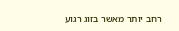רחב יותר מאשר בזוג רגוע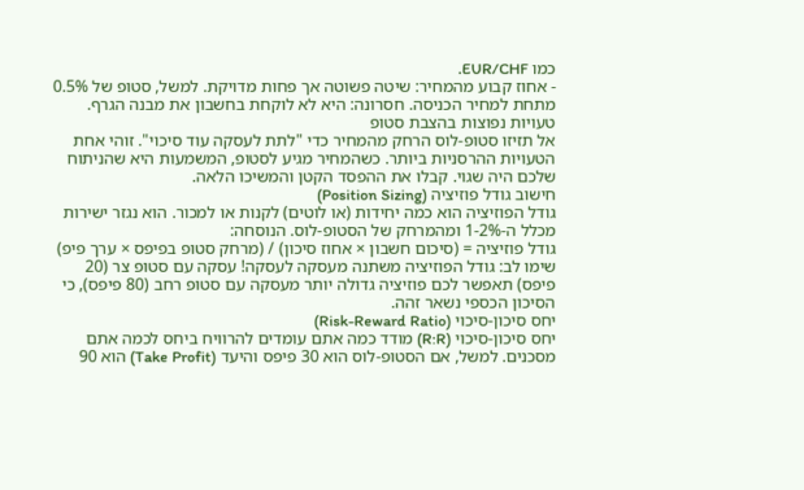כמו EUR/CHF.
- אחוז קבוע מהמחיר: שיטה פשוטה אך פחות מדויקת. למשל, סטופ של 0.5% מתחת למחיר הכניסה. חסרונה: היא לא לוקחת בחשבון את מבנה הגרף.
טעויות נפוצות בהצבת סטופ
אל תזיזו סטופ-לוס הרחק מהמחיר כדי "לתת לעסקה עוד סיכוי". זוהי אחת הטעויות ההרסניות ביותר. כשהמחיר מגיע לסטופ, המשמעות היא שהניתוח שלכם היה שגוי. קבלו את ההפסד הקטן והמשיכו הלאה.
חישוב גודל פוזיציה (Position Sizing)
גודל הפוזיציה הוא כמה יחידות (או לוטים) לקנות או למכור. הוא נגזר ישירות מכלל ה-1-2% ומהמרחק של הסטופ-לוס. הנוסחה:
גודל פוזיציה = (סיכום חשבון × אחוז סיכון) / (מרחק סטופ בפיפס × ערך פיפ)
שימו לב: גודל הפוזיציה משתנה מעסקה לעסקה! עסקה עם סטופ צר (20 פיפס) תאפשר לכם פוזיציה גדולה יותר מעסקה עם סטופ רחב (80 פיפס), כי הסיכון הכספי נשאר זהה.
יחס סיכון-סיכוי (Risk-Reward Ratio)
יחס סיכון-סיכוי (R:R) מודד כמה אתם עומדים להרוויח ביחס לכמה אתם מסכנים. למשל, אם הסטופ-לוס הוא 30 פיפס והיעד (Take Profit) הוא 90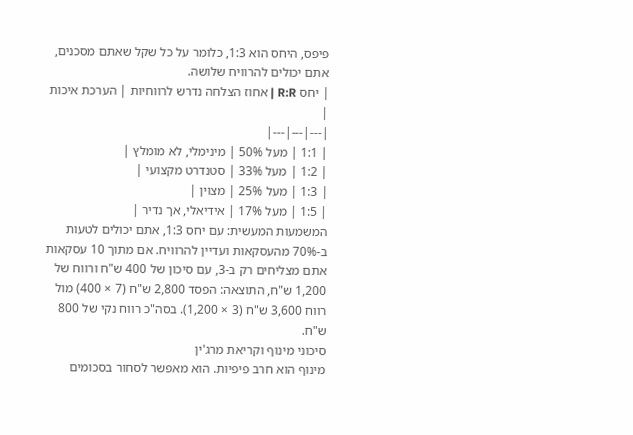פיפס, היחס הוא 1:3, כלומר על כל שקל שאתם מסכנים, אתם יכולים להרוויח שלושה.
| יחס R:R | אחוז הצלחה נדרש לרווחיות | הערכת איכות |
|---|---|---|
| 1:1 | מעל 50% | מינימלי, לא מומלץ |
| 1:2 | מעל 33% | סטנדרט מקצועי |
| 1:3 | מעל 25% | מצוין |
| 1:5 | מעל 17% | אידיאלי, אך נדיר |
המשמעות המעשית: עם יחס 1:3, אתם יכולים לטעות ב-70% מהעסקאות ועדיין להרוויח. אם מתוך 10 עסקאות אתם מצליחים רק ב-3, עם סיכון של 400 ש"ח ורווח של 1,200 ש"ח, התוצאה: הפסד 2,800 ש"ח (7 × 400) מול רווח 3,600 ש"ח (3 × 1,200). בסה"כ רווח נקי של 800 ש"ח.
סיכוני מינוף וקריאת מרג'ין
מינוף הוא חרב פיפיות. הוא מאפשר לסחור בסכומים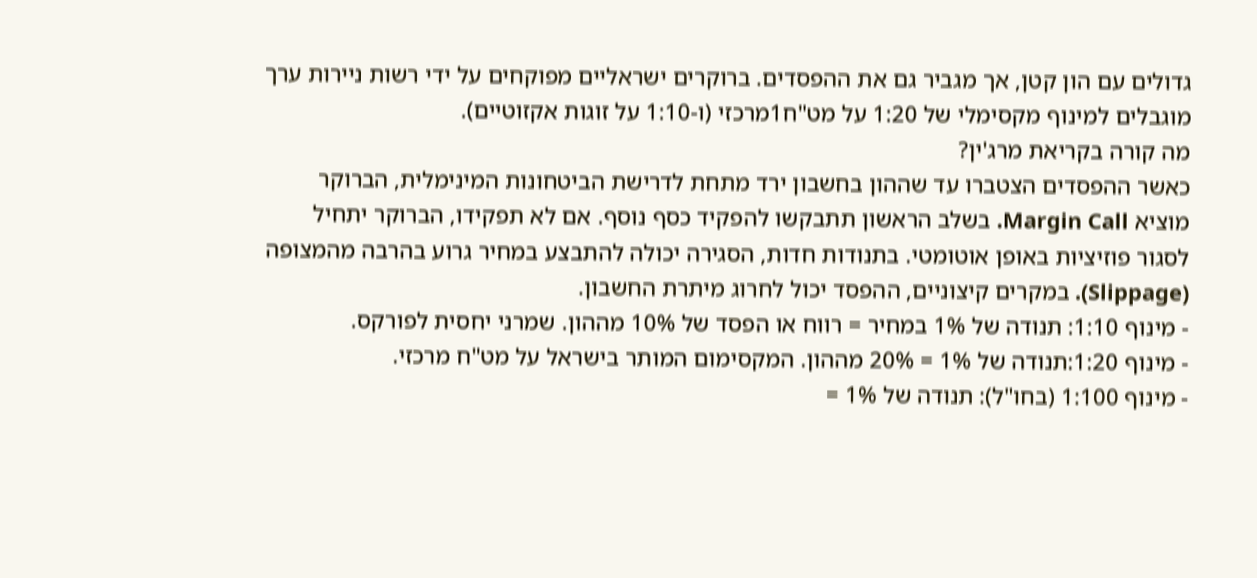גדולים עם הון קטן, אך מגביר גם את ההפסדים. ברוקרים ישראליים מפוקחים על ידי רשות ניירות ערך מוגבלים למינוף מקסימלי של 1:20 על מט"ח1מרכזי (ו-1:10 על זוגות אקזוטיים).
מה קורה בקריאת מרג'ין?
כאשר ההפסדים הצטברו עד שההון בחשבון ירד מתחת לדרישת הביטחונות המינימלית, הברוקר מוציא Margin Call. בשלב הראשון תתבקשו להפקיד כסף נוסף. אם לא תפקידו, הברוקר יתחיל לסגור פוזיציות באופן אוטומטי. בתנודות חדות, הסגירה יכולה להתבצע במחיר גרוע בהרבה מהמצופה (Slippage). במקרים קיצוניים, ההפסד יכול לחרוג מיתרת החשבון.
- מינוף 1:10: תנודה של 1% במחיר = רווח או הפסד של 10% מההון. שמרני יחסית לפורקס.
- מינוף 1:20:תנודה של 1% = 20% מההון. המקסימום המותר בישראל על מט"ח מרכזי.
- מינוף 1:100 (בחו"ל): תנודה של 1% =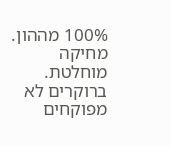100% מההון. מחיקה מוחלטת. ברוקרים לא מפוקחים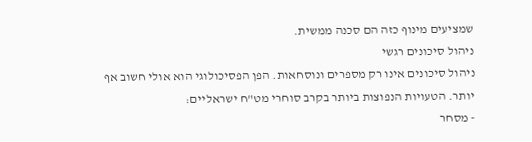שמציעים מינוף כזה הם סכנה ממשית.
ניהול סיכונים רגשי
ניהול סיכונים אינו רק מספרים ונוסחאות. הפן הפסיכולוגי הוא אולי חשוב אף יותר. הטעויות הנפוצות ביותר בקרב סוחרי מט"ח ישראליים:
- מסחר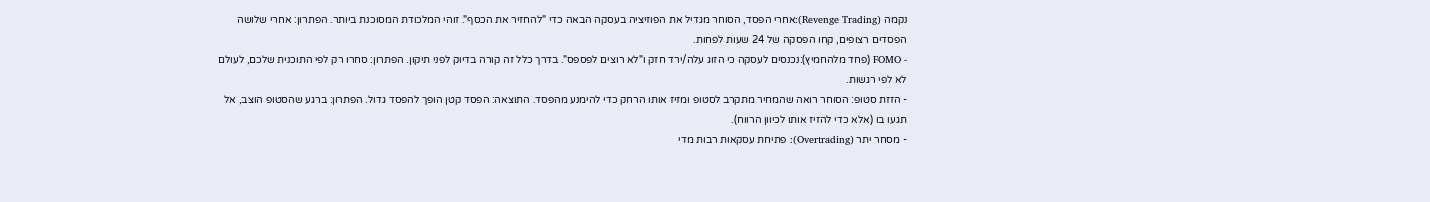נקמה (Revenge Trading):אחרי הפסד, הסוחר מגדיל את הפוזיציה בעסקה הבאה כדי "להחזיר את הכסף". זוהי המלכודת המסוכנת ביותר. הפתרון: אחרי שלושה הפסדים רצופים, קחו הפסקה של 24 שעות לפחות.
- FOMO (פחד מלהחמיץ):נכנסים לעסקה כי הזוג עלה/ירד חזק ו"לא רוצים לפספס". בדרך כלל זה קורה בדיוק לפני תיקון. הפתרון: סחרו רק לפי התוכנית שלכם, לעולם לא לפי רגשות.
- הזזת סטופ: הסוחר רואה שהמחיר מתקרב לסטופ ומזיז אותו הרחק כדי להימנע מהפסד. התוצאה: הפסד קטן הופך להפסד גדול. הפתרון: ברגע שהסטופ הוצב, אל תגעו בו (אלא כדי להזיז אותו לכיוון הרווח).
- מסחר יתר (Overtrading): פתיחת עסקאות רבות מדי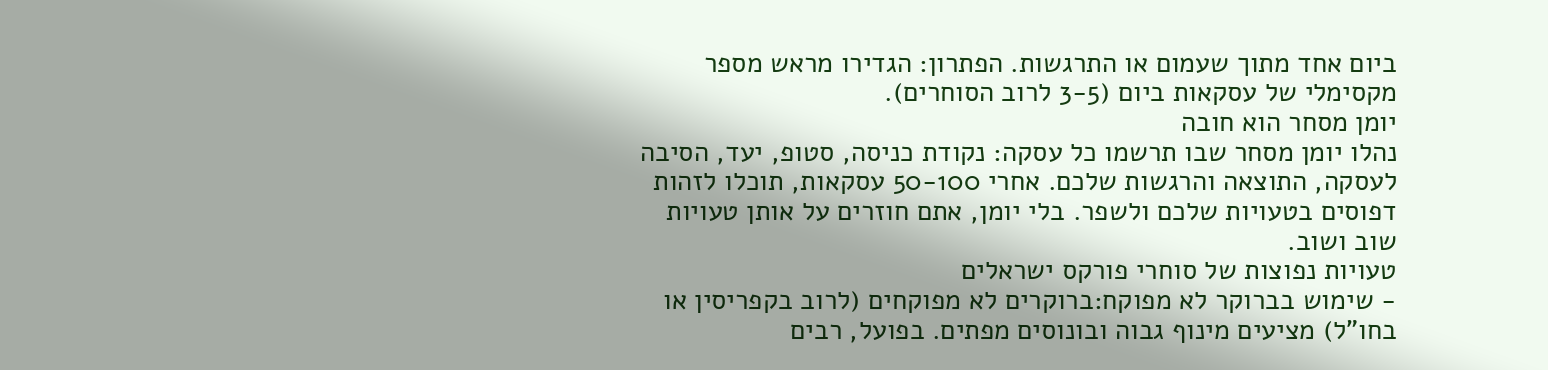ביום אחד מתוך שעמום או התרגשות. הפתרון: הגדירו מראש מספר מקסימלי של עסקאות ביום (3-5 לרוב הסוחרים).
יומן מסחר הוא חובה
נהלו יומן מסחר שבו תרשמו כל עסקה: נקודת כניסה, סטופ, יעד, הסיבה לעסקה, התוצאה והרגשות שלכם. אחרי 50-100 עסקאות, תוכלו לזהות דפוסים בטעויות שלכם ולשפר. בלי יומן, אתם חוזרים על אותן טעויות שוב ושוב.
טעויות נפוצות של סוחרי פורקס ישראלים
- שימוש בברוקר לא מפוקח:ברוקרים לא מפוקחים (לרוב בקפריסין או בחו"ל) מציעים מינוף גבוה ובונוסים מפתים. בפועל, רבים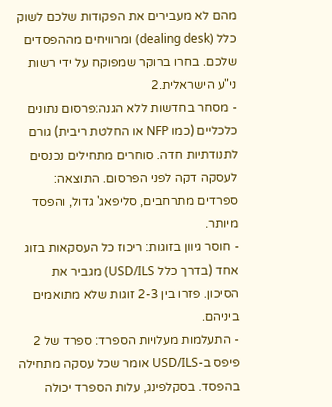מהם לא מעבירים את הפקודות שלכם לשוק כלל (dealing desk) ומרוויחים מההפסדים שלכם. בחרו ברוקר שמפוקח על ידי רשות ני"ע הישראלית.2
- מסחר בחדשות ללא הגנה:פרסום נתונים כלכליים (כמו NFP או החלטת ריבית) גורם לתנודתיות חדה. סוחרים מתחילים נכנסים לעסקה דקה לפני הפרסום. התוצאה: ספרדים מתרחבים, סליפאג' גדול, והפסד מיותר.
- חוסר גיוון בזוגות: ריכוז כל העסקאות בזוג אחד (בדרך כלל USD/ILS) מגביר את הסיכון. פזרו בין 2-3 זוגות שלא מתואמים ביניהם.
- התעלמות מעלויות הספרד: ספרד של 2 פיפס ב-USD/ILS אומר שכל עסקה מתחילה בהפסד. בסקלפינג, עלות הספרד יכולה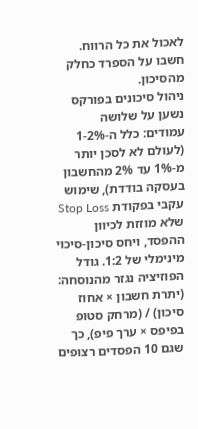לאכול את כל הרווח. חשבו על הספרד כחלק מהסיכון.
ניהול סיכונים בפורקס נשען על שלושה עמודים: כלל ה-1-2% (לעולם לא לסכן יותר מ-1% עד 2% מהחשבון בעסקה בודדת), שימוש עקבי בפקודת Stop Loss שלא מוזזת לכיוון ההפסד, ויחס סיכון-סיכוי מינימלי של 1:2. גודל הפוזיציה נגזר מהנוסחה: (יתרת חשבון × אחוז סיכון) / (מרחק סטופ בפיפס × ערך פיפ), כך שגם 10 הפסדים רצופים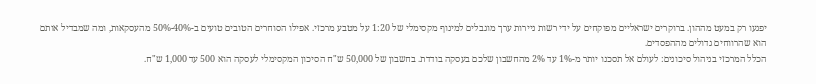יפגעו רק במעט מההון. ברוקרים ישראליים מפוקחים על ידי רשות ניירות ערך מוגבלים למינוף מקסימלי של 1:20 על מטבע מרכזי. אפילו הסוחרים הטובים טועים ב-40%-50% מהעסקאות, ומה שמבדיל אותם הוא שהרווחים גדולים מההפסדים.
הכלל המרכזי בניהול סיכונים: לעולם אל תסכנו יותר מ-1% עד 2% מהחשבון שלכם בעסקה בודדת. בחשבון של 50,000 ש"ח הסיכון המקסימלי לעסקה הוא 500 עד 1,000 ש"ח.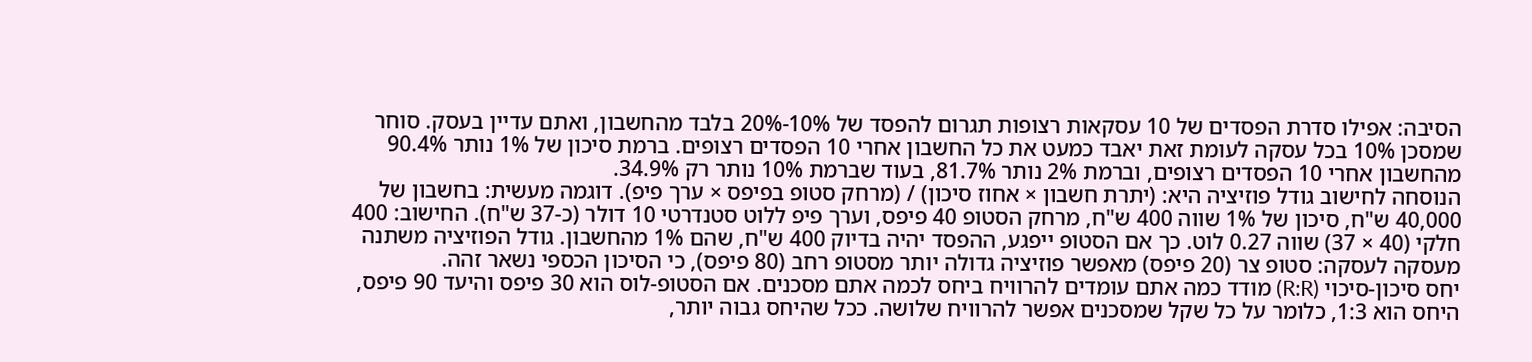הסיבה: אפילו סדרת הפסדים של 10 עסקאות רצופות תגרום להפסד של 10%-20% בלבד מהחשבון, ואתם עדיין בעסק. סוחר שמסכן 10% בכל עסקה לעומת זאת יאבד כמעט את כל החשבון אחרי 10 הפסדים רצופים. ברמת סיכון של 1% נותר 90.4% מהחשבון אחרי 10 הפסדים רצופים, וברמת 2% נותר 81.7%, בעוד שברמת 10% נותר רק 34.9%.
הנוסחה לחישוב גודל פוזיציה היא: (יתרת חשבון × אחוז סיכון) / (מרחק סטופ בפיפס × ערך פיפ). דוגמה מעשית: בחשבון של 40,000 ש"ח, סיכון של 1% שווה 400 ש"ח, מרחק הסטופ 40 פיפס, וערך פיפ ללוט סטנדרטי 10 דולר (כ-37 ש"ח). החישוב: 400 חלקי (40 × 37) שווה 0.27 לוט. כך אם הסטופ ייפגע, ההפסד יהיה בדיוק 400 ש"ח, שהם 1% מהחשבון. גודל הפוזיציה משתנה מעסקה לעסקה: סטופ צר (20 פיפס) מאפשר פוזיציה גדולה יותר מסטופ רחב (80 פיפס), כי הסיכון הכספי נשאר זהה.
יחס סיכון-סיכוי (R:R) מודד כמה אתם עומדים להרוויח ביחס לכמה אתם מסכנים. אם הסטופ-לוס הוא 30 פיפס והיעד 90 פיפס, היחס הוא 1:3, כלומר על כל שקל שמסכנים אפשר להרוויח שלושה. ככל שהיחס גבוה יותר,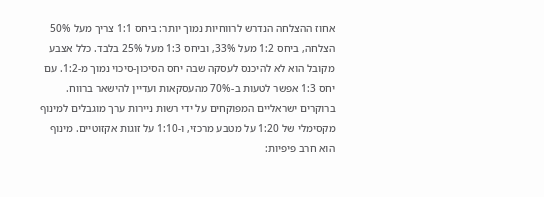אחוז ההצלחה הנדרש לרווחיות נמוך יותר: ביחס 1:1 צריך מעל 50% הצלחה, ביחס 1:2 מעל 33%, וביחס 1:3 מעל 25% בלבד. כלל אצבע מקובל הוא לא להיכנס לעסקה שבה יחס הסיכון-סיכוי נמוך מ-1:2. עם יחס 1:3 אפשר לטעות ב-70% מהעסקאות ועדיין להישאר ברווח.
ברוקרים ישראליים המפוקחים על ידי רשות ניירות ערך מוגבלים למינוף מקסימלי של 1:20 על מטבע מרכזי, ו-1:10 על זוגות אקזוטיים. מינוף הוא חרב פיפיות: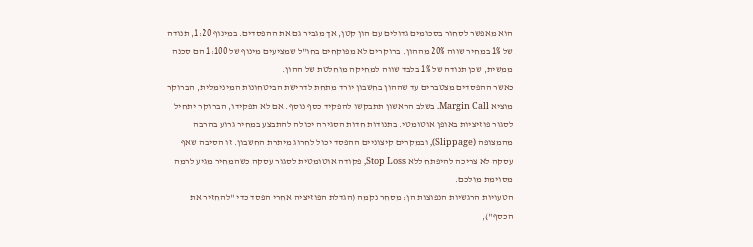הוא מאפשר לסחור בסכומים גדולים עם הון קטן, אך מגביר גם את ההפסדים. במינוף 1:20, תנודה של 1% במחיר שווה 20% מההון. ברוקרים לא מפוקחים בחו"ל שמציעים מינוף של 1:100 הם סכנה ממשית, שכן תנודה של 1% בלבד שווה למחיקה מוחלטת של ההון.
כאשר ההפסדים מצטברים עד שההון בחשבון יורד מתחת לדרישת הביטחונות המינימלית, הברוקר מוציא Margin Call. בשלב הראשון תתבקשו להפקיד כסף נוסף. אם לא תפקידו, הברוקר יתחיל לסגור פוזיציות באופן אוטומטי. בתנודות חדות הסגירה יכולה להתבצע במחיר גרוע בהרבה מהמצופה (Slippage), ובמקרים קיצוניים ההפסד יכול לחרוג מיתרת החשבון. זו הסיבה שאף עסקה לא צריכה להיפתח ללא Stop Loss, פקודה אוטומטית לסגור עסקה כשהמחיר מגיע לרמה מסוימת מולכם.
הטעויות הרגשיות הנפוצות הן: מסחר נקמה (הגדלת הפוזיציה אחרי הפסד כדי "להחזיר את הכסף"),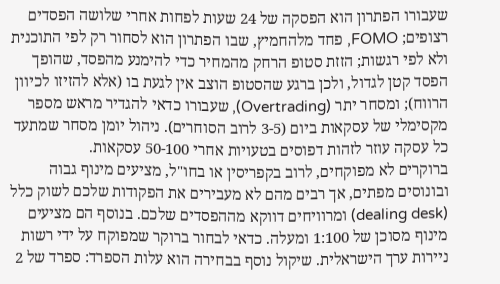שעבורו הפתרון הוא הפסקה של 24 שעות לפחות אחרי שלושה הפסדים רצופים; FOMO, פחד מלהחמיץ, שבו הפתרון הוא לסחור רק לפי התוכנית ולא לפי רגשות; הזזת סטופ הרחק מהמחיר כדי להימנע מהפסד, שהופך הפסד קטן לגדול, ולכן ברגע שהסטופ הוצב אין לגעת בו (אלא להזיזו לכיוון הרווח); ומסחר יתר (Overtrading), שעבורו כדאי להגדיר מראש מספר מקסימלי של עסקאות ביום (3-5 לרוב הסוחרים). ניהול יומן מסחר שמתעד כל עסקה עוזר לזהות דפוסים בטעויות אחרי 50-100 עסקאות.
ברוקרים לא מפוקחים, לרוב בקפריסין או בחו"ל, מציעים מינוף גבוה ובונוסים מפתים, אך רבים מהם לא מעבירים את הפקודות שלכם לשוק כלל (dealing desk) ומרוויחים דווקא מההפסדים שלכם. בנוסף הם מציעים מינוף מסוכן של 1:100 ומעלה. כדאי לבחור ברוקר שמפוקח על ידי רשות ניירות ערך הישראלית. שיקול נוסף בבחירה הוא עלות הספרד: ספרד של 2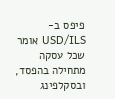פיפס ב-USD/ILS אומר שכל עסקה מתחילה בהפסד, ובסקלפינג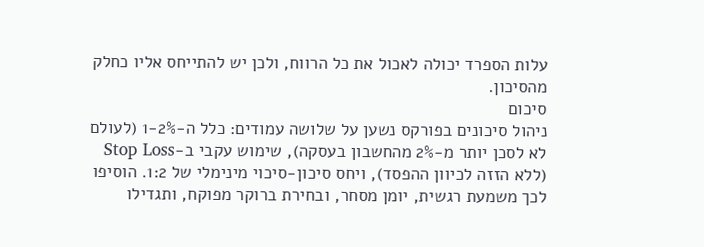עלות הספרד יכולה לאכול את כל הרווח, ולכן יש להתייחס אליו כחלק מהסיכון.
סיכום
ניהול סיכונים בפורקס נשען על שלושה עמודים: כלל ה-1-2% (לעולם לא לסכן יותר מ-2% מהחשבון בעסקה), שימוש עקבי ב-Stop Loss (ללא הזזה לכיוון ההפסד), ויחס סיכון-סיכוי מינימלי של 1:2. הוסיפו לכך משמעת רגשית, יומן מסחר, ובחירת ברוקר מפוקח, ותגדילו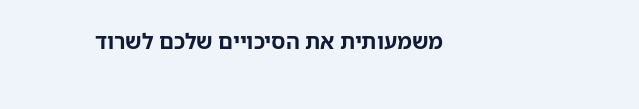משמעותית את הסיכויים שלכם לשרוד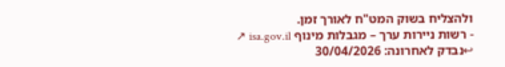ולהצליח בשוק המט"ח לאורך זמן.
- רשות ניירות ערך – מגבלות מינוף isa.gov.il ↗ ↩נבדק לאחרונה: 30/04/2026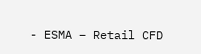- ESMA – Retail CFD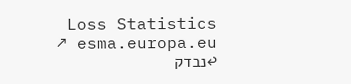Loss Statistics esma.europa.eu ↗ ↩נבדק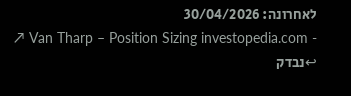לאחרונה: 30/04/2026
- Van Tharp – Position Sizing investopedia.com ↗ ↩נבדק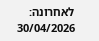לאחרונה: 30/04/2026